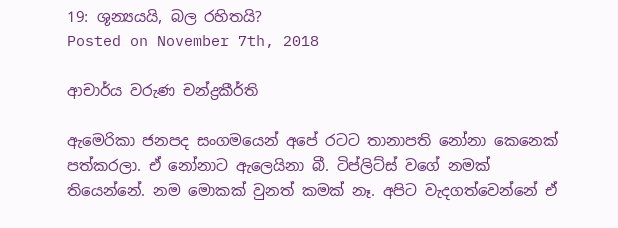19: ශූන්‍යයයි, බල රහිතයි?
Posted on November 7th, 2018

ආචාර්ය වරුණ චන්ද්‍රකීර්ති

ඇමෙරිකා ජනපද සංගමයෙන් අපේ රටට තානාපති නෝනා කෙනෙක් පත්කරලා. ඒ නෝනාට ඇලෙයිනා බී. ටිප්ලිට්ස් වගේ නමක් තියෙන්නේ. නම මොකක් වුනත් කමක් නෑ. අපිට වැදගත්වෙන්නේ ඒ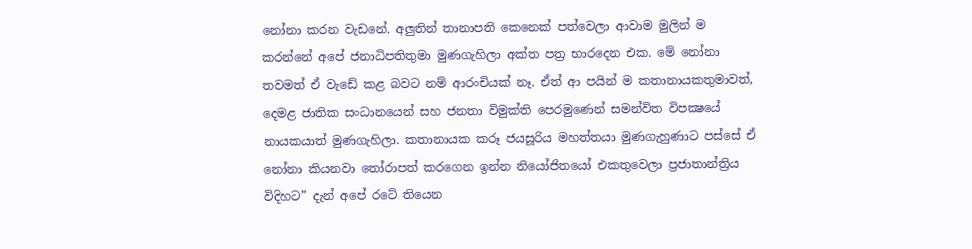නෝනා කරන වැඩනේ. අලුතින් තානාපති කෙනෙක් පත්වෙලා ආවාම මුලින් ම කරන්නේ අපේ ජනාධිපතිතුමා මුණගැහිලා අක්ත පත්‍ර භාරදෙන එක. මේ නෝනා තවමත් ඒ වැඩේ කළ බවට නම් ආරංචියක් නෑ. ඒත් ආ පයින් ම කතානායකතුමාවත්, දෙමළ ජාතික සංධානයෙන් සහ ජනතා විමුක්ති පෙරමුණෙන් සමන්විත විපක්‍ෂයේ නායකයාත් මුණගැහිලා. කතානායක කරූ ජයසූරිය මහත්තයා මුණගැහුණාට පස්සේ ඒ නෝනා කියනවා තෝරාපත් කරගෙන ඉන්න නියෝජිතයෝ එකතුවෙලා ප්‍රජාතාන්ත්‍රිය විදිහට” දැන් අපේ රටේ තියෙන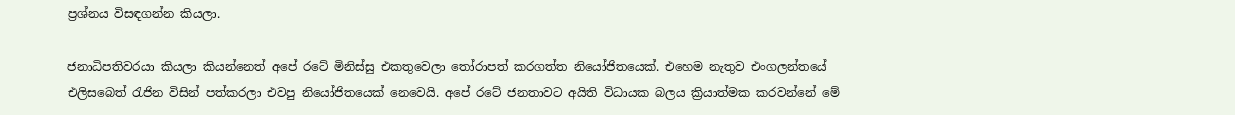ප්‍රශ්නය විසඳගන්න කියලා.

ජනාධිපතිවරයා කියලා කියන්නෙත් අපේ රටේ මිනිස්සු එකතුවෙලා තෝරාපත් කරගත්ත නියෝජිතයෙක්. එහෙම නැතුව එංගලන්තයේ එලිසබෙත් රැජින විසින් පත්කරලා එවපු නියෝජිතයෙක් නෙවෙයි. අපේ රටේ ජනතාවට අයිති විධායක බලය ක්‍රියාත්මක කරවන්නේ මේ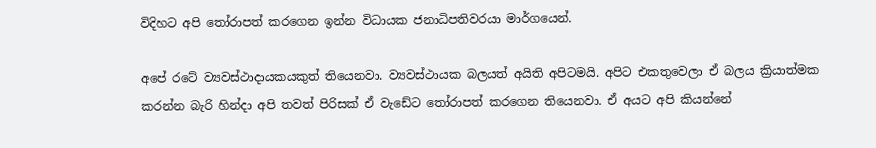විදිහට අපි තෝරාපත් කරගෙන ඉන්න විධායක ජනාධිපතිවරයා මාර්ගයෙන්.

අපේ රටේ ව්‍යවස්ථාදායකයකුත් තියෙනවා. ව්‍යවස්ථායක බලයත් අයිති අපිටමයි. අපිට එකතුවෙලා ඒ බලය ක්‍රියාත්මක කරන්න බැරි හින්දා අපි තවත් පිරිසක් ඒ වැඩේට තෝරාපත් කරගෙන තියෙනවා. ඒ අයට අපි කියන්නේ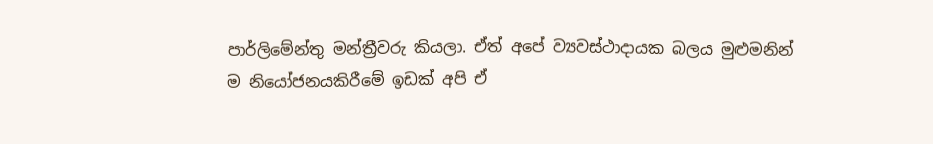පාර්ලිමේන්තු මන්ත්‍රීවරු කියලා. ඒත් අපේ ව්‍යවස්ථාදායක බලය මුළුමනින් ම නියෝජනයකිරීමේ ඉඩක් අපි ඒ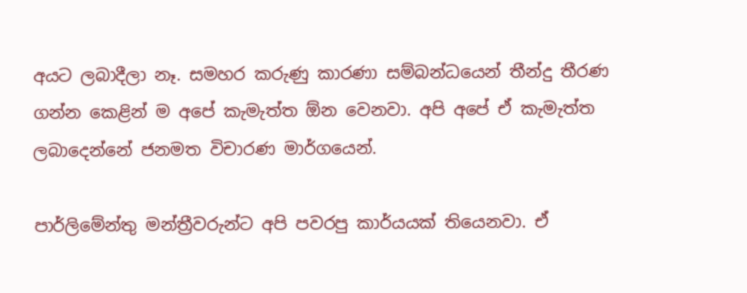අයට ලබාදීලා නෑ. සමහර කරුණු කාරණා සම්බන්ධයෙන් තීන්දු තීරණ ගන්න කෙළින් ම අපේ කැමැත්ත ඕන වෙනවා. අපි අපේ ඒ කැමැත්ත ලබාදෙන්නේ ජනමත විචාරණ මාර්ගයෙන්.

පාර්ලිමේන්තු මන්ත්‍රීවරුන්ට අපි පවරපු කාර්යයක් තියෙනවා. ඒ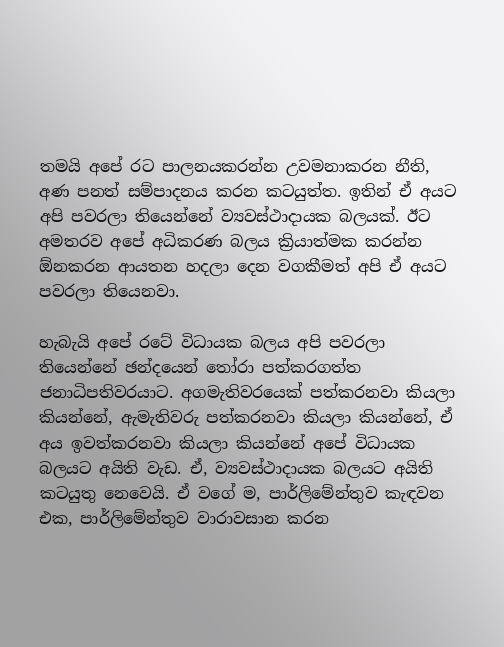තමයි අපේ රට පාලනයකරන්න උවමනාකරන නීති, අණ පනත් සම්පාදනය කරන කටයුත්ත. ඉතින් ඒ අයට අපි පවරලා තියෙන්නේ ව්‍යවස්ථාදායක බලයක්. ඊට අමතරව අපේ අධිකරණ බලය ක්‍රියාත්මක කරන්න ඕනකරන ආයතන හදලා දෙන වගකීමත් අපි ඒ අයට පවරලා තියෙනවා.

හැබැයි අපේ රටේ විධායක බලය අපි පවරලා තියෙන්නේ ඡන්දයෙන් තෝරා පත්කරගත්ත ජනාධිපතිවරයාට. අගමැතිවරයෙක් පත්කරනවා කියලා කියන්නේ, ඇමැතිවරු පත්කරනවා කියලා කියන්නේ, ඒ අය ඉවත්කරනවා කියලා කියන්නේ අපේ විධායක බලයට අයිති වැඩ. ඒ, ව්‍යවස්ථාදායක බලයට අයිති කටයුතු නෙවෙයි. ඒ වගේ ම, පාර්ලිමේන්තුව කැඳවන එක, පාර්ලිමේන්තුව වාරාවසාන කරන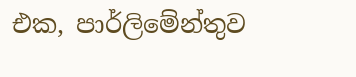එක, පාර්ලිමේන්තුව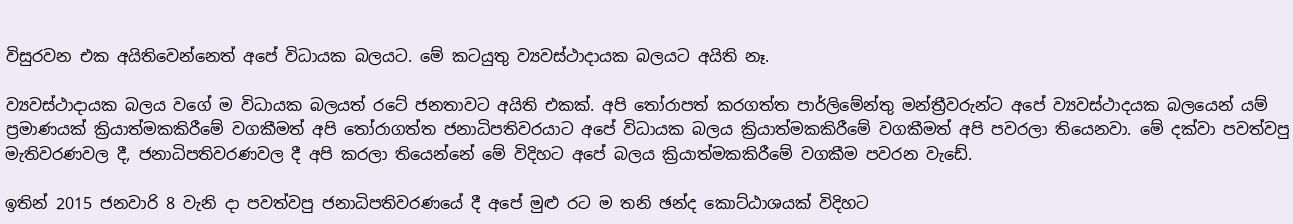විසුරවන එක අයිතිවෙන්නෙත් අපේ විධායක බලයට. මේ කටයුතු ව්‍යවස්ථාදායක බලයට අයිති නෑ.

ව්‍යවස්ථාදායක බලය වගේ ම විධායක බලයත් රටේ ජනතාවට අයිති එකක්. අපි තෝරාපත් කරගත්ත පාර්ලිමේන්තු මන්ත්‍රීවරුන්ට අපේ ව්‍යවස්ථාදයක බලයෙන් යම් ප්‍රමාණයක් ක්‍රියාත්මකකිරීමේ වගකීමත් අපි තෝරාගත්ත ජනාධිපතිවරයාට අපේ විධායක බලය ක්‍රියාත්මකකිරීමේ වගකීමත් අපි පවරලා තියෙනවා. මේ දක්වා පවත්වපු මැතිවරණවල දී, ජනාධිපතිවරණවල දී අපි කරලා තියෙන්නේ මේ විදිහට අපේ බලය ක්‍රියාත්මකකිරීමේ වගකීම පවරන වැඩේ.

ඉතින් 2015 ජනවාරි 8 වැනි දා පවත්වපු ජනාධිපතිවරණයේ දී අපේ මුළු රට ම තනි ඡන්ද කොට්ඨාශයක් විදිහට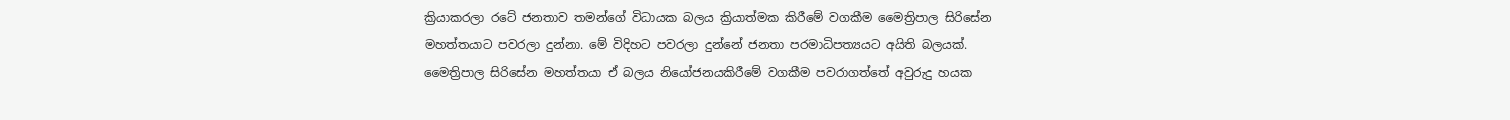ක්‍රියාකරලා රටේ ජනතාව තමන්ගේ විධායක බලය ක්‍රියාත්මක කිරීමේ වගකීම මෛත්‍රිපාල සිරිසේන මහත්තයාට පවරලා දුන්නා. මේ විදිහට පවරලා දුන්නේ ජනතා පරමාධිපත්‍යයට අයිති බලයක්. මෛත්‍රිපාල සිරිසේන මහත්තයා ඒ බලය නියෝජනයකිරීමේ වගකීම පවරාගත්තේ අවුරුදු හයක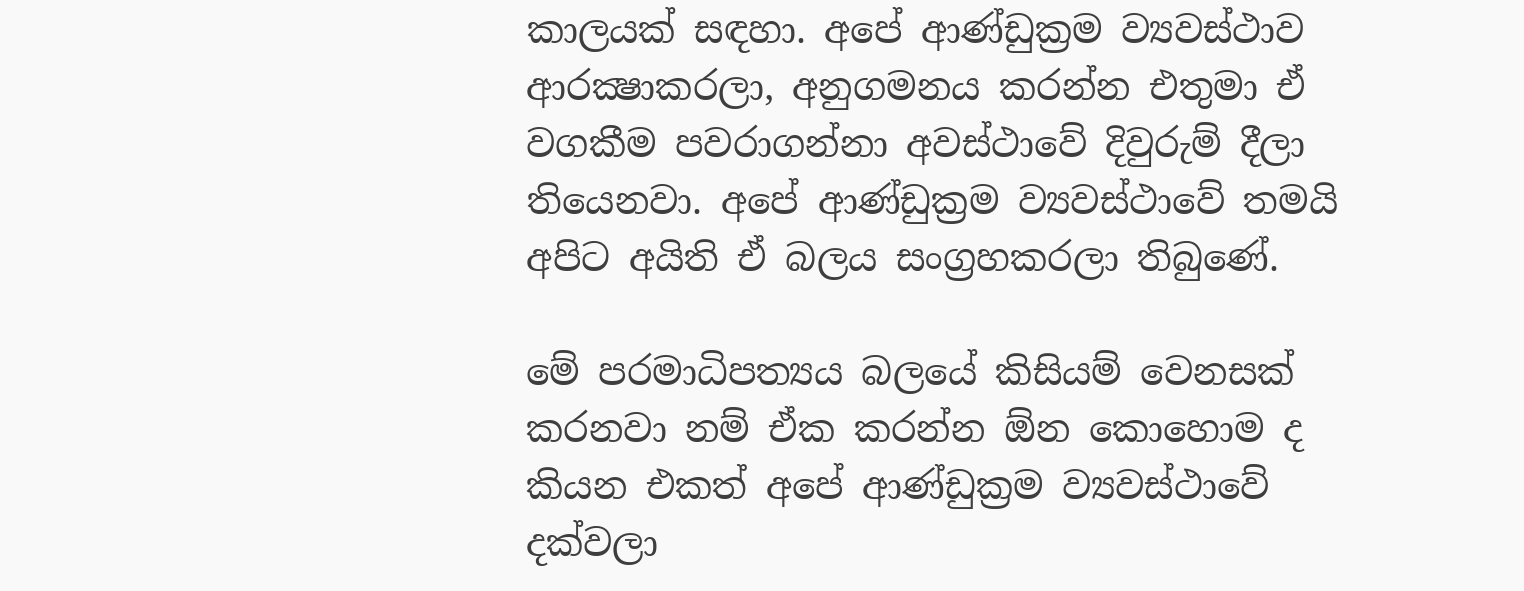කාලයක් ‍සඳහා. අපේ ආණ්ඩුක්‍රම ව්‍යවස්ථාව ආරක්‍ෂාකරලා, අනුගමනය කරන්න එතුමා ඒ වගකීම පවරාගන්නා අවස්ථාවේ දිවුරුම් දීලා තියෙනවා. අපේ ආණ්ඩුක්‍රම ව්‍යවස්ථාවේ තමයි අපිට අයිති ඒ බලය සංග්‍රහකරලා තිබුණේ.

මේ පරමාධිපත්‍යය බලයේ කිසියම් වෙනසක් කරනවා නම් ඒක කරන්න ඕන කොහොම ද කියන එකත් අපේ ආණ්ඩුක්‍රම ව්‍යවස්ථාවේ දක්වලා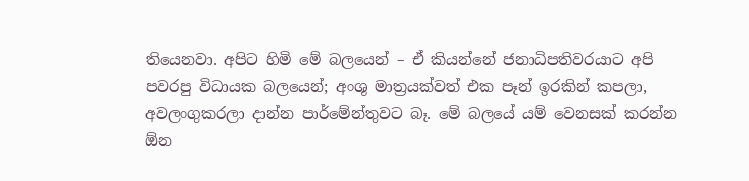තියෙනවා. අපිට හිමි මේ බලයෙන් – ඒ කියන්නේ ජනාධිපතිවරයාට අපි පවරපු විධායක බලයෙන්; අංශු මාත්‍රයක්වත් එක පෑන් ඉරකින් කපලා, අවලංගුකරලා දාන්න පාර්මේන්තුවට බෑ. මේ බලයේ යම් වෙනසක් කරන්න ඕන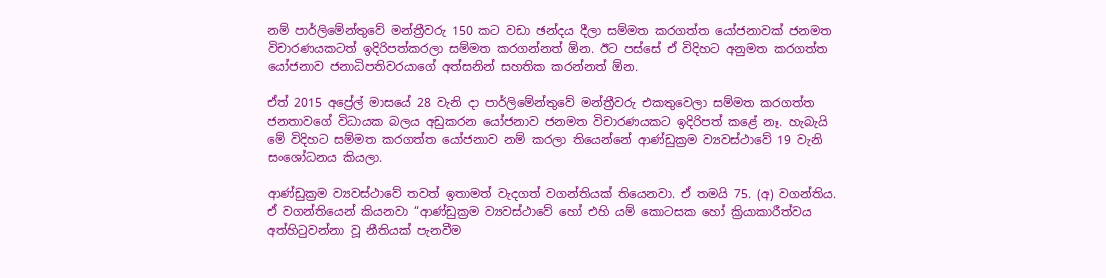නම් පාර්ලිමේන්තුවේ මන්ත්‍රීවරු 150 කට වඩා ඡන්දය දීලා සම්මත කරගත්ත යෝජනාවක් ජනමත විචාරණයකටත් ඉදිරිපත්කරලා සම්මත කරගන්නත් ඕන. ඊට පස්සේ ඒ විදිහට අනුමත කරගත්ත යෝජනාව ජනාධිපතිවරයාගේ අත්සනින් සහතික කරන්නත් ඕන.

ඒත් 2015 අප්‍රේල් මාසයේ 28 වැනි දා පාර්ලිමේන්තුවේ මන්ත්‍රීවරු එකතුවෙලා සම්මත කරගත්ත ජනතාවගේ විධායක බලය අඩුකරන යෝජනාව ජනමත විචාරණයකට ඉදිරිපත් කළේ නෑ. හැබැයි මේ විදිහට සම්මත කරගත්ත යෝජනාව නම් කරලා තියෙන්නේ ආණ්ඩුක්‍රම ව්‍යවස්ථාවේ 19 වැනි සංශෝධනය කියලා.

ආණ්ඩුක්‍රම ව්‍යවස්ථාවේ තවත් ඉතාමත් වැදගත් වගන්තියක් තියෙනවා. ඒ තමයි 75. (අ) වගන්තිය. ඒ වගන්තියෙන් කියනවා “ආණ්ඩුක්‍රම ව්‍යවස්ථාවේ හෝ එහි යම් කොටසක හෝ ක්‍රියාකාරීත්වය අත්හිටුවන්නා වූ නීතියක් පැනවීම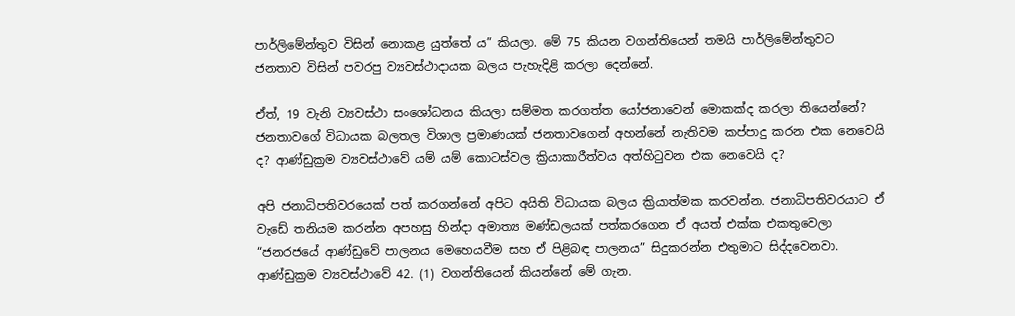පාර්ලිමේන්තුව විසින් නොකළ යුත්තේ ය” කියලා. මේ 75 කියන වගන්තියෙන් තමයි පාර්ලිමේන්තුවට ජනතාව විසින් පවරපු ව්‍යවස්ථාදායක බලය පැහැදිළි කරලා දෙන්නේ.

ඒත්, 19 වැනි ව්‍යවස්ථා සංශෝධනය කියලා සම්මත කරගත්ත යෝජනාවෙන් මොකක්ද කරලා තියෙන්නේ? ජනතාවගේ විධායක බලතල විශාල ප්‍රමාණයක් ජනතාවගෙන් අහන්නේ නැතිවම කප්පාදු කරන එක නෙවෙයි ද? ආණ්ඩුක්‍රම ව්‍යවස්ථාවේ යම් යම් කොටස්වල ක්‍රියාකාරීත්වය අත්හිටුවන එක නෙවෙයි ද?

අපි ජනාධිපතිවරයෙක් පත් කරගන්නේ අපිට අයිති විධායක බලය ක්‍රියාත්මක කරවන්න. ජනාධිපතිවරයාට ඒ වැඩේ තනියම කරන්න අපහසු හින්දා අමාත්‍ය මණ්ඩලයක් පත්කරගෙන ඒ අයත් එක්ක එකතුවෙලා “ජනරජයේ ආණ්ඩුවේ පාලනය මෙහෙයවීම සහ ඒ පිළිබඳ පාලනය” සිදුකරන්න එතුමාට සිද්දවෙනවා. ආණ්ඩුක්‍රම ව්‍යවස්ථාවේ 42. (1) වගන්තියෙන් කියන්නේ මේ ගැන.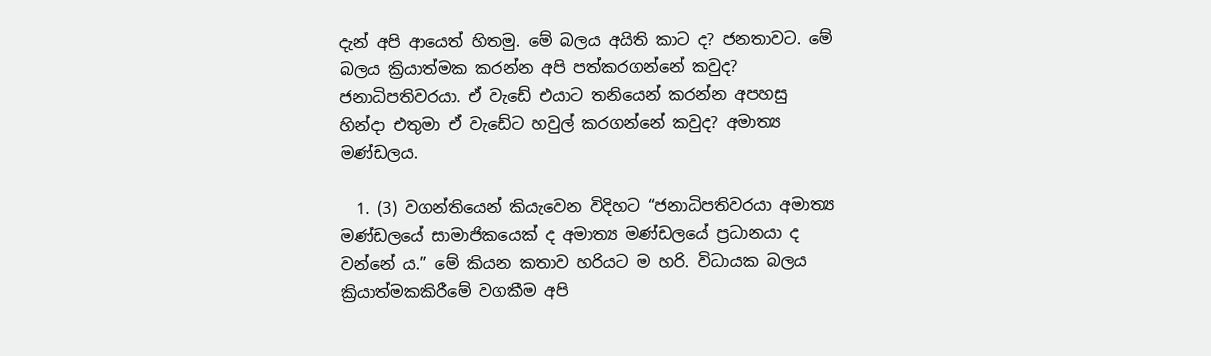දැන් අපි ආයෙත් හිතමු. මේ බලය අයිති කාට ද? ජනතාවට. මේ බලය ක්‍රියාත්මක කරන්න අපි පත්කරගන්නේ කවුද? ජනාධිපතිවරයා. ඒ වැඩේ එයාට තනියෙන් කරන්න අපහසු හින්දා එතුමා ඒ වැඩේට හවුල් කරගන්නේ කවුද? අමාත්‍ය මණ්ඩලය.

  1. (3) වගන්තියෙන් කියැවෙන විදිහට “ජනාධිපතිවරයා අමාත්‍ය මණ්ඩලයේ සාමාජිකයෙක් ද අමාත්‍ය මණ්ඩලයේ ප්‍රධානයා ද වන්නේ ය.” මේ කියන කතාව හරියට ම හරි. විධායක බලය ක්‍රියාත්මකකිරීමේ වගකීම අපි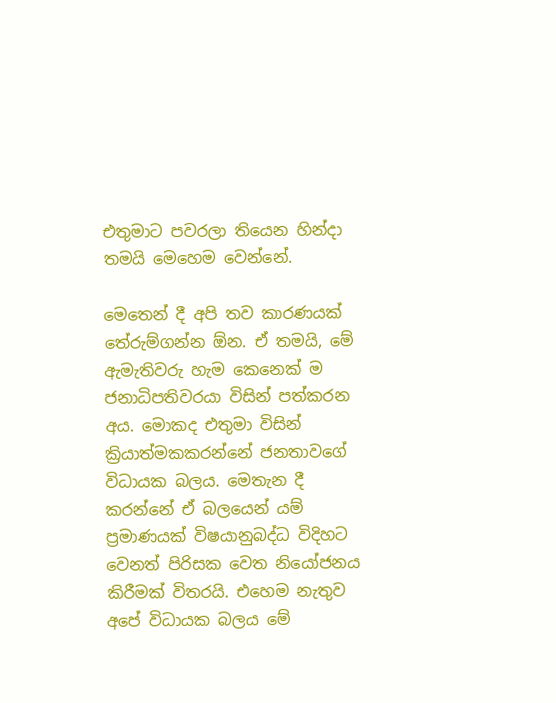එතුමාට පවරලා තියෙන හින්දා තමයි මෙහෙම වෙන්නේ.

මෙතෙන් දී අපි තව කාරණයක් තේරුම්ගන්න ඕන. ඒ තමයි, මේ ඇමැතිවරු හැම කෙනෙක් ම ජනාධිපතිවරයා විසින් පත්කරන අය. මොකද එතුමා විසින් ක්‍රියාත්මකකරන්නේ ජනතාවගේ විධායක බලය. මෙතැන දී කරන්නේ ඒ බලයෙන් යම් ප්‍රමාණයක් විෂයානුබද්ධ විදිහට වෙනත් පිරිසක වෙත නියෝජනය කිරීමක් විතරයි. එහෙම නැතුව අපේ විධායක බලය මේ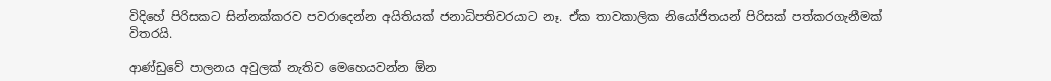විදිහේ පිරිසකට සින්නක්කරව පවරාදෙන්න අයිතියක් ජනාධිපතිවරයාට නෑ. ඒක තාවකාලික නියෝජිතයන් පිරිසක් පත්කරගැනීමක් විතරයි.

ආණ්ඩුවේ පාලනය අවුලක් නැතිව මෙහෙයවන්න ඕන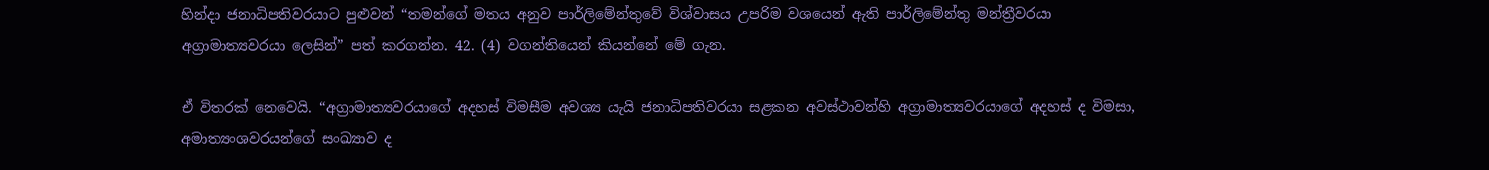හින්දා ජනාධිපතිවරයාට පුළුවන් “තමන්ගේ මතය අනුව පාර්ලිමේන්තුවේ විශ්වාසය උපරිම වශයෙන් ඇති පාර්ලිමේන්තු මන්ත්‍රීවරයා අග්‍රාමාත්‍යවරයා ලෙසින්” පත් කරගන්න. 42. (4) වගන්තියෙන් කියන්නේ මේ ගැන.

ඒ විතරක් නෙවෙයි. “අග්‍රාමාත්‍යවරයාගේ අදහස් විමසීම අවශ්‍ය යැයි ජනාධිපතිවරයා සළකන අවස්ථාවන්හි අග්‍රාමාත්‍යවරයාගේ අදහස් ද විමසා, අමාත්‍යංශවරයන්ගේ සංඛ්‍යාව ද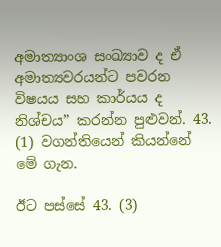අමාත්‍යාංශ සංඛ්‍යාව ද ඒ අමාත්‍යවරයන්ට පවරන විෂයය සහ කාර්යය ද නිශ්චය” කරන්න පුළුවන්. 43. (1) වගන්තියෙන් කියන්නේ මේ ගැන.

ඊට පස්සේ 43. (3)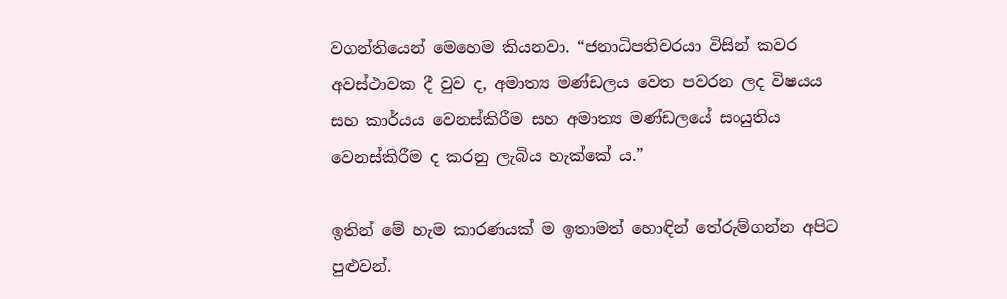වගන්තියෙන් මෙහෙම කියනවා. “ජනාධිපතිවරයා විසින් කවර අවස්ථාවක දී වුව ද, අමාත්‍ය මණ්ඩලය වෙත පවරන ලද විෂයය සහ කාර්යය වෙනස්කිරීම සහ අමාත්‍ය මණ්ඩලයේ සංයුතිය වෙනස්කිරීම ද කරනු ලැබිය හැක්කේ ය.”

ඉතින් මේ හැම කාරණයක් ම ඉතාමත් හොඳින් තේරුම්ගන්න අපිට පුළුවන්.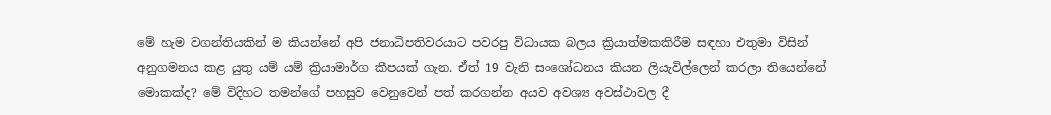මේ හැම වගන්තියකින් ම කියන්නේ අපි ජනාධිපතිවරයාට පවරපු විධායක බලය ක්‍රියාත්මකකිරීම සඳහා එතුමා විසින් අනුගමනය කළ යුතු යම් යම් ක්‍රියාමාර්ග කීපයක් ගැන. ඒත් 19 වැනි සංශෝධනය කියන ලියැවිල්ලෙන් කරලා තියෙන්නේ මොකක්ද? මේ විදිහට තමන්ගේ පහසුව වෙනුවෙන් පත් කරගන්න අයව අවශ්‍ය අවස්ථාවල දී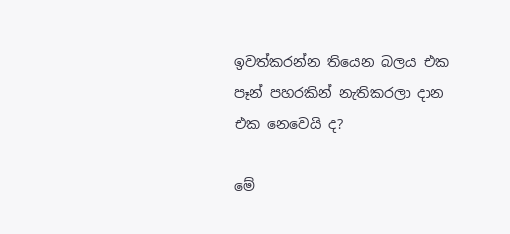ඉවත්කරන්න තියෙන බලය එක පෑන් පහරකින් නැතිකරලා දාන එක නෙවෙයි ද?

මේ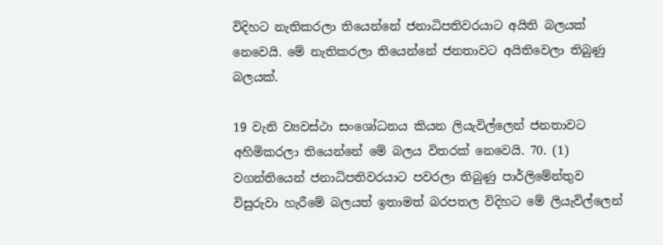විදිහට නැතිකරලා තියෙන්නේ ජනාධිපතිවරයාට අයිති බලයක් නෙවෙයි. මේ නැතිකරලා තියෙන්නේ ජනතාවට අයිතිවෙලා තිබුණු බලයක්.

19 වැනි ව්‍යවස්ථා සංශෝධනය කියන ලියැවිල්ලෙන් ජනතාවට අහිමිකරලා තියෙන්නේ මේ බලය විතරක් නෙවෙයි. 70. (1) වගන්තියෙන් ජනාධිපතිවරයාට පවරලා තිබුණු පාර්ලිමේන්තුව විසුරුවා හැරීමේ බලයත් ඉතාමත් බරපතල විදිහට මේ ලියැවිල්ලෙන්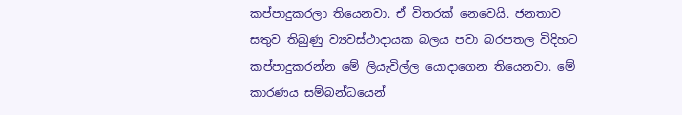කප්පාදුකරලා තියෙනවා. ඒ විතරක් නෙවෙයි. ජනතාව සතුව තිබුණු ව්‍යවස්ථාදායක බලය පවා බරපතල විදිහට කප්පාදුකරන්න මේ ලියැවිල්ල යොදාගෙන තියෙනවා. මේ කාරණය සම්බන්ධයෙන්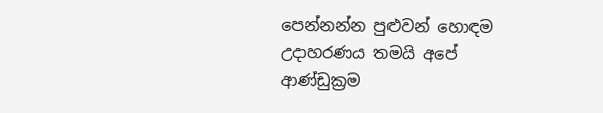පෙන්නන්න පුළුවන් හොඳම උදාහරණය තමයි අපේ ආණ්ඩුක්‍රම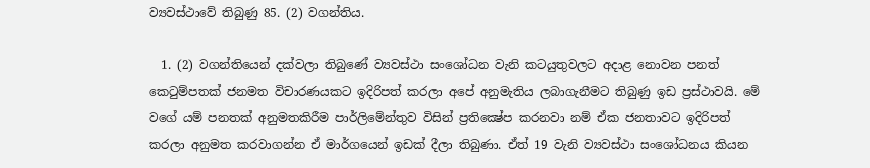ව්‍යවස්ථාවේ තිබුණු 85. (2) වගන්තිය.

  1. (2) වගන්තියෙන් දක්වලා තිබුණේ ව්‍යවස්ථා සංශෝධන වැනි කටයුතුවලට අදාළ නොවන පනත් කෙටුම්පතක් ජනමත විචාරණයකට ඉදිරිපත් කරලා අපේ අනුමැතිය ලබාගැනීමට තිබුණු ඉඩ ප්‍රස්ථාවයි. මේ වගේ යම් පනතක් අනුමතකිරීම පාර්ලිමේන්තුව විසින් ප්‍රතික්‍ෂේප කරනවා නම් ඒක ජනතාවට ඉදිරිපත් කරලා අනුමත කරවාගන්න ඒ මාර්ගයෙන් ඉඩක් දීලා තිබුණා. ඒත් 19 වැනි ව්‍යවස්ථා සංශෝධනය කියන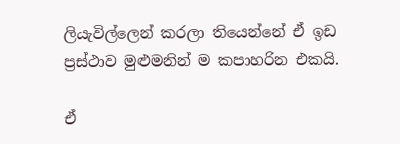ලියැවිල්ලෙන් කරලා තියෙන්නේ ඒ ඉඩ ප්‍රස්ථාව මුළුමනින් ම කපාහරින එකයි.

ඒ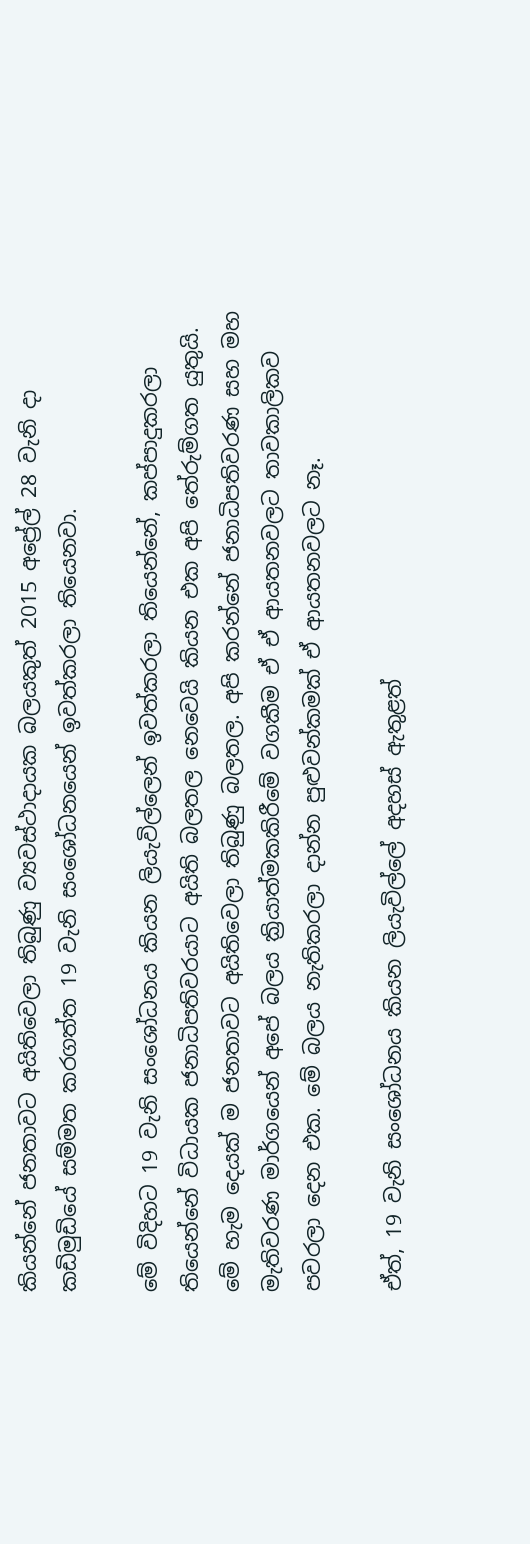කියන්නේ ජනතාවට අයිතිවෙලා තිබුණු ව්‍යවස්ථාදායක බලයකුත් 2015 අප්‍රේල් 28 වැනි දා කඩිමුඩියේ සම්මත කරගත්ත 19 වැනි සංශෝධනයෙන් ඉවත්කරලා තියෙනවා.

මේ විදිහට 19 වැනි සංශෝධනය කියන ලියැවිල්ලෙන් ඉවත්කරලා තියෙන්නේ, කප්පාදුකරලා තියෙන්නේ විධායක ජනාධිපතිවරයාට අයිති බලතල නෙවෙයි කියන එක අපි තේරුම්ගත යුතුයි. මේ හැම දෙයක් ම ජනතාවට අයිතිවෙලා තිබුණු බලතල. අපි කරන්නේ ජනාධිපතිවරණ සහ මහ මැතිවරණ මාර්ගයෙන් අපේ බලය ක්‍රියාත්මකකිරීමේ වගකීම ඒ ඒ ආයතනවලට තාවකාලිකව පවරලා දෙන එක. මේ බලය නැතිකරලා දාන්න පුළුවන්කමක් ඒ ආයතනවලට නෑ.

ඒත්, 19 වැනි සංශෝධනය කියන ලියැවිල්ලේ අදහස් ඇතුළත්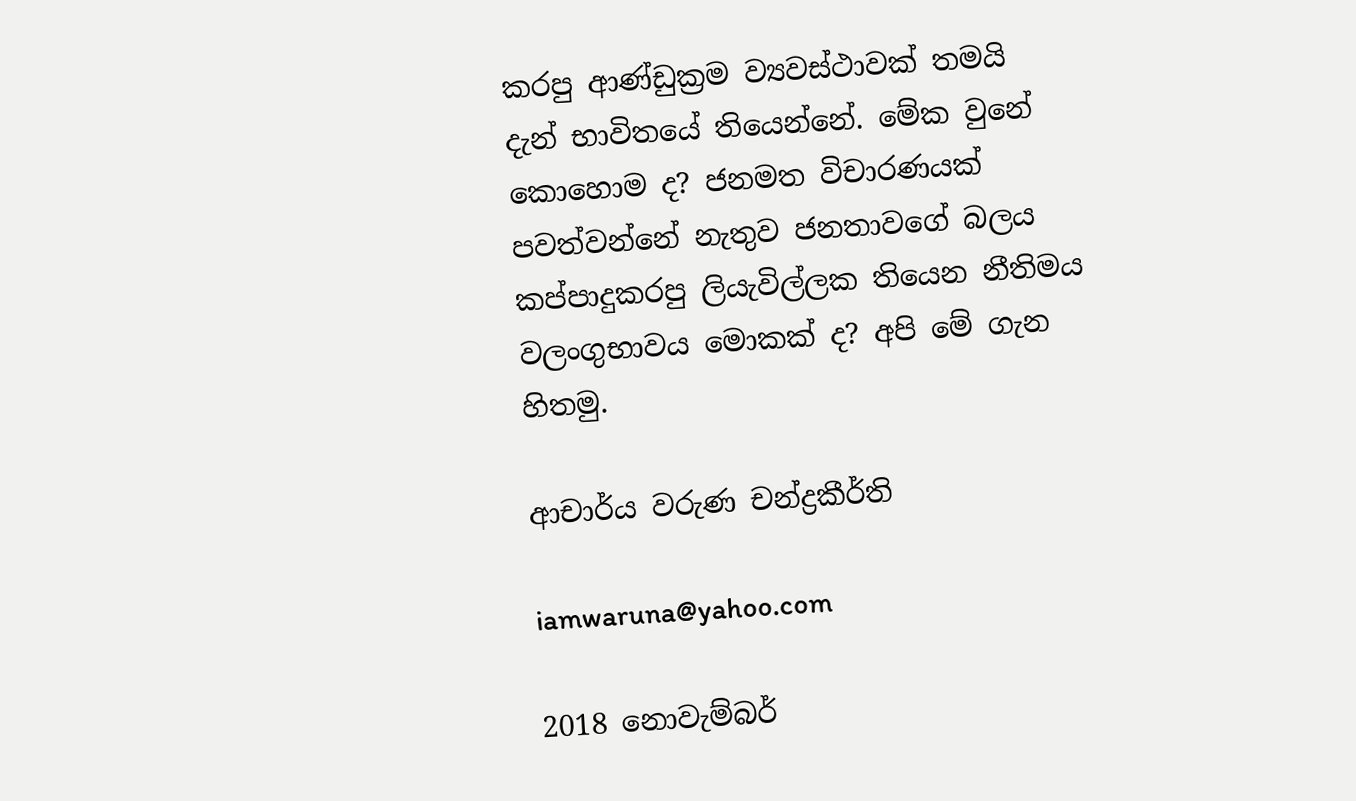කරපු ආණ්ඩුක්‍රම ව්‍යවස්ථාවක් තමයි දැන් භාවිතයේ තියෙන්නේ. මේක වුනේ කොහොම ද? ජනමත විචාරණයක් පවත්වන්නේ නැතුව ජනතාවගේ බලය කප්පාදුකරපු ලියැවිල්ලක තියෙන නීතිමය වලංගුභාවය මොකක් ද? අපි මේ ගැන හිතමු.

ආචාර්ය වරුණ චන්ද්‍රකීර්ති

iamwaruna@yahoo.com

2018 නොවැම්බර්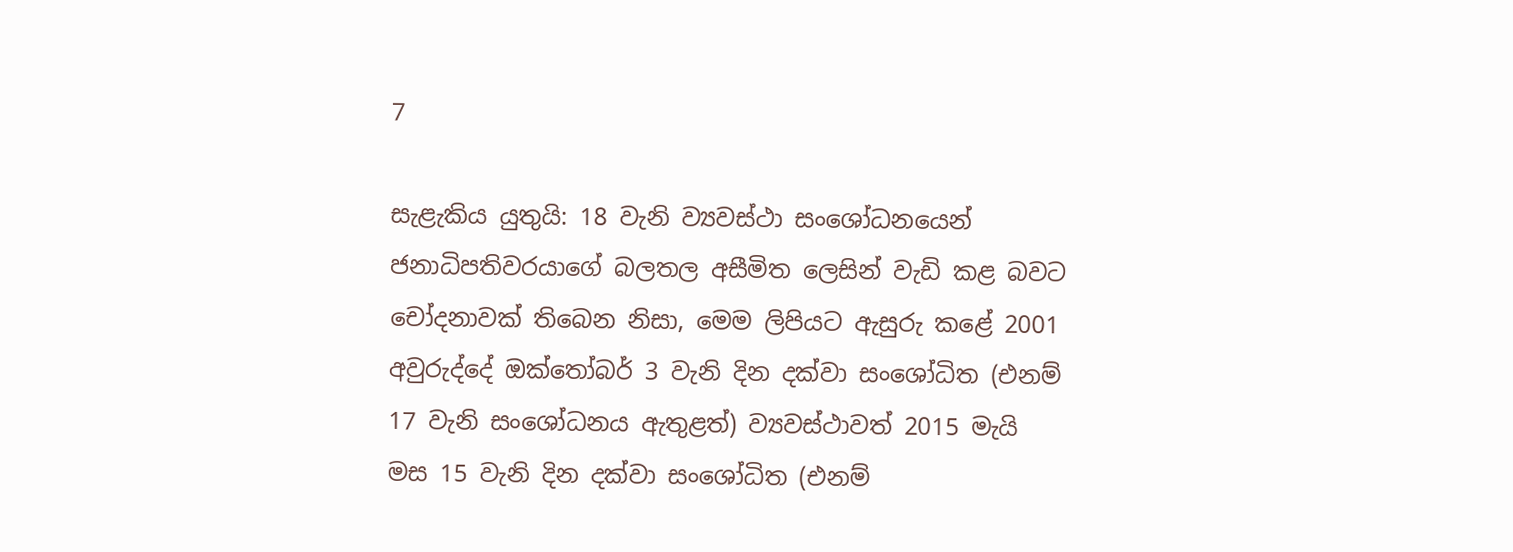7

සැළැකිය යුතුයි: 18 වැනි ව්‍යවස්ථා සංශෝධනයෙන් ජනාධිපතිවරයාගේ බලතල අසීමිත ලෙසින් වැඩි කළ බවට චෝදනාවක් තිබෙන නිසා, මෙම ලිපියට ඇසුරු කළේ 2001 අවුරුද්දේ ඔක්තෝබර් 3 වැනි දින දක්වා සංශෝධිත (එනම් 17 වැනි සංශෝධනය ඇතුළත්) ව්‍යවස්ථාවත් 2015 මැයි මස 15 වැනි දින දක්වා සංශෝධිත (එනම්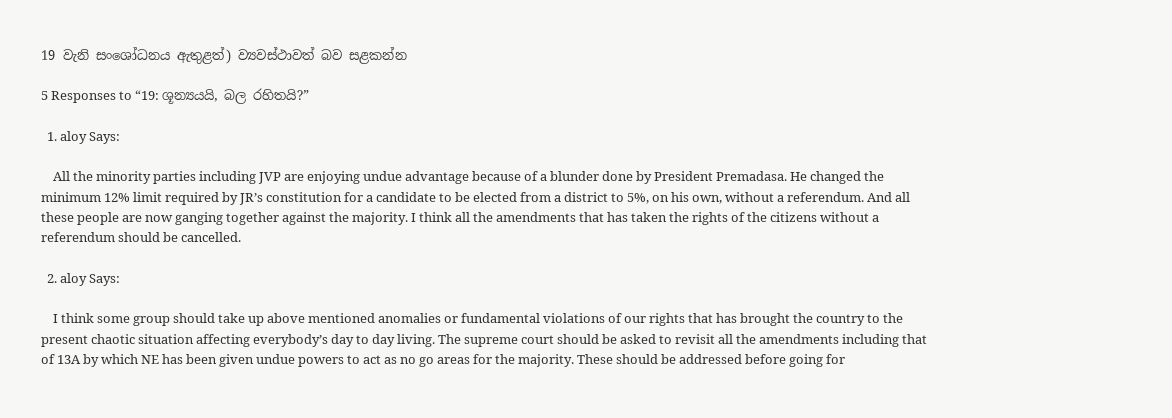19 වැනි සංශෝධනය ඇතුළත්) ව්‍යවස්ථාවත් බව සළකන්න

5 Responses to “19: ශූන්‍යයයි, බල රහිතයි?”

  1. aloy Says:

    All the minority parties including JVP are enjoying undue advantage because of a blunder done by President Premadasa. He changed the minimum 12% limit required by JR’s constitution for a candidate to be elected from a district to 5%, on his own, without a referendum. And all these people are now ganging together against the majority. I think all the amendments that has taken the rights of the citizens without a referendum should be cancelled.

  2. aloy Says:

    I think some group should take up above mentioned anomalies or fundamental violations of our rights that has brought the country to the present chaotic situation affecting everybody’s day to day living. The supreme court should be asked to revisit all the amendments including that of 13A by which NE has been given undue powers to act as no go areas for the majority. These should be addressed before going for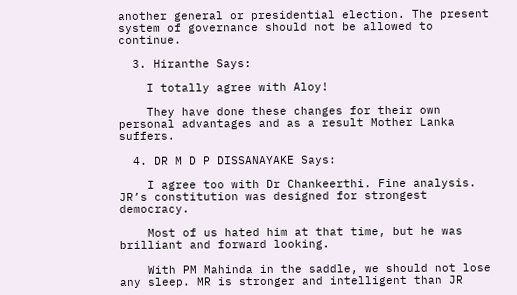another general or presidential election. The present system of governance should not be allowed to continue.

  3. Hiranthe Says:

    I totally agree with Aloy!

    They have done these changes for their own personal advantages and as a result Mother Lanka suffers.

  4. DR M D P DISSANAYAKE Says:

    I agree too with Dr Chankeerthi. Fine analysis. JR’s constitution was designed for strongest democracy.

    Most of us hated him at that time, but he was brilliant and forward looking.

    With PM Mahinda in the saddle, we should not lose any sleep. MR is stronger and intelligent than JR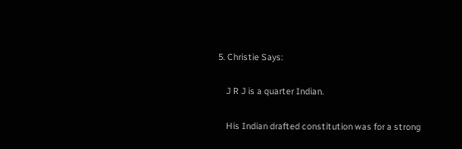5. Christie Says:

    J R J is a quarter Indian.

    His Indian drafted constitution was for a strong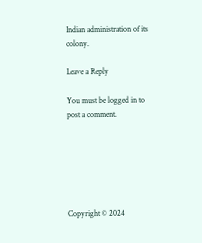Indian administration of its colony.

Leave a Reply

You must be logged in to post a comment.






Copyright © 2024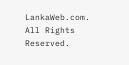LankaWeb.com. All Rights Reserved.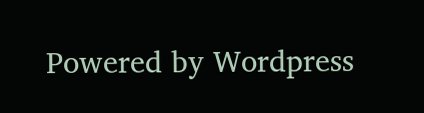Powered by Wordpress